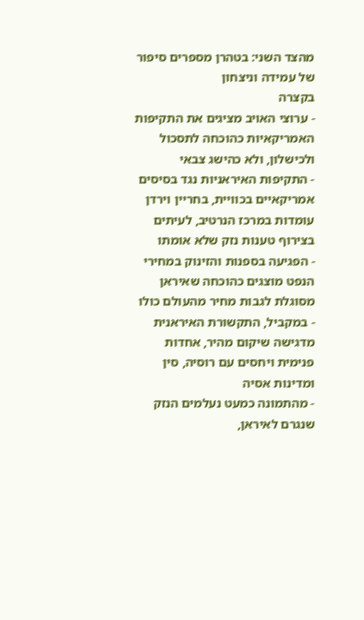מהצד השני: בטהרן מספרים סיפור של עמידה וניצחון
בקצרה
- ערוצי האויב מציגים את התקיפות האמריקאיות כהוכחה לתסכול ולכישלון, ולא כהישג צבאי
- התקיפות האיראניות נגד בסיסים אמריקאיים בכוויית, בחריין וירדן עומדות במרכז הנרטיב, לעיתים בצירוף טענות נזק שלא אומתו
- הפגיעה בספנות והזינוק במחירי הנפט מוצגים כהוכחה שאיראן מסוגלת לגבות מחיר מהעולם כולו
- במקביל, התקשורת האיראנית מדגישה שיקום מהיר, אחדות פנימית ויחסים עם רוסיה, סין ומדינות אסיה
- מהתמונה כמעט נעלמים הנזק שנגרם לאיראן,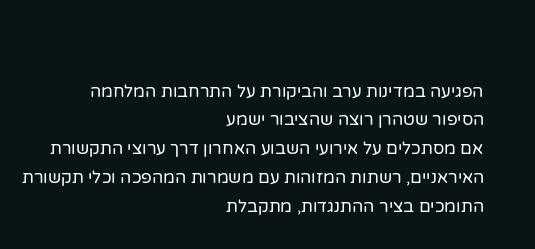הפגיעה במדינות ערב והביקורת על התרחבות המלחמה
הסיפור שטהרן רוצה שהציבור ישמע
אם מסתכלים על אירועי השבוע האחרון דרך ערוצי התקשורת האיראניים, רשתות המזוהות עם משמרות המהפכה וכלי תקשורת התומכים בציר ההתנגדות, מתקבלת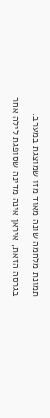תמונת מלחמה שונה מאוד מזו שמוצגת במערב.
בגרסה הזאת, איראן אינה מדינה שסופגת לילה אחר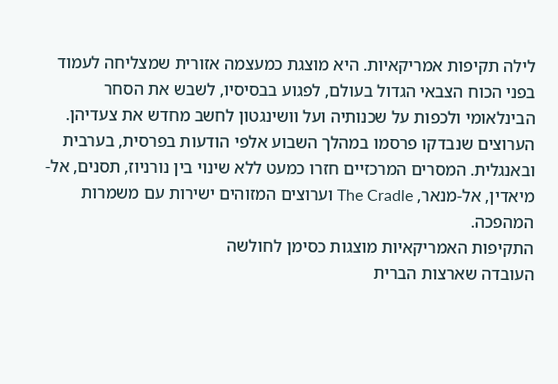לילה תקיפות אמריקאיות. היא מוצגת כמעצמה אזורית שמצליחה לעמוד בפני הכוח הצבאי הגדול בעולם, לפגוע בבסיסיו, לשבש את הסחר הבינלאומי ולכפות על שכנותיה ועל וושינגטון לחשב מחדש את צעדיהן.
הערוצים שנבדקו פרסמו במהלך השבוע אלפי הודעות בפרסית, בערבית ובאנגלית. המסרים המרכזיים חזרו כמעט ללא שינוי בין נורניוז, תסנים, אל-מיאדין, אל-מנאר, The Cradle וערוצים המזוהים ישירות עם משמרות המהפכה.
התקיפות האמריקאיות מוצגות כסימן לחולשה
העובדה שארצות הברית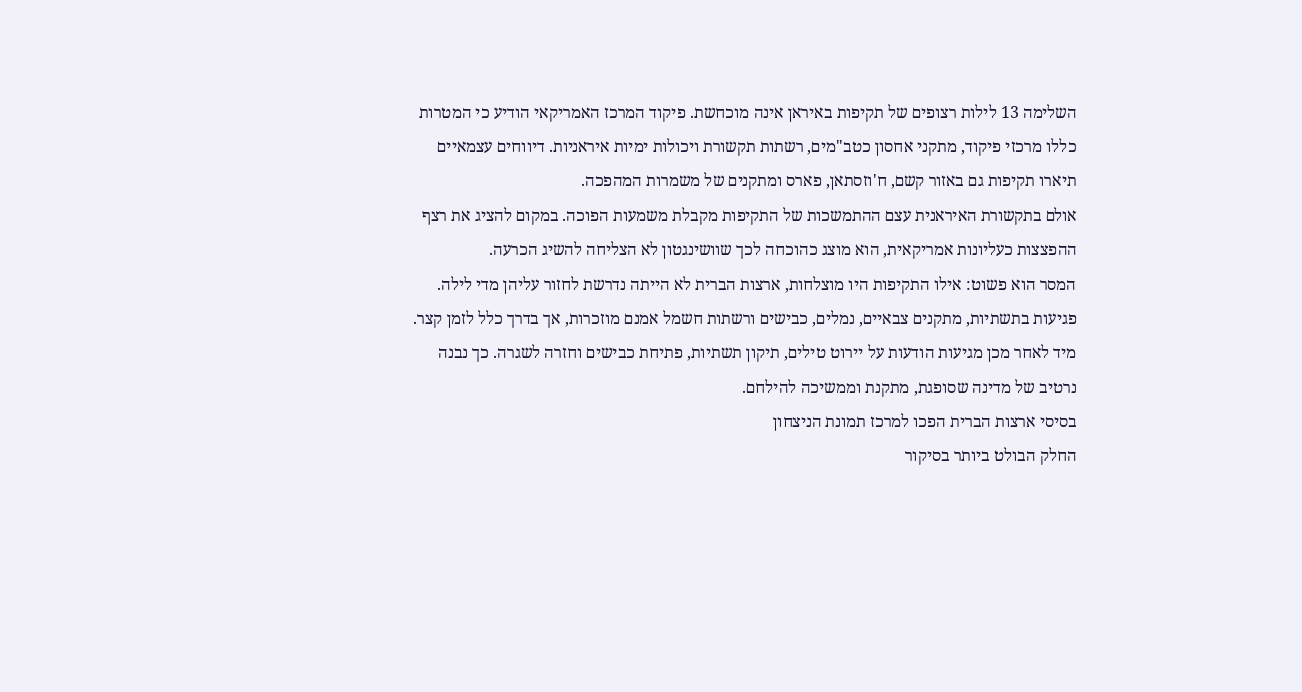השלימה 13 לילות רצופים של תקיפות באיראן אינה מוכחשת. פיקוד המרכז האמריקאי הודיע כי המטרות כללו מרכזי פיקוד, מתקני אחסון כטב"מים, רשתות תקשורת ויכולות ימיות איראניות. דיווחים עצמאיים תיארו תקיפות גם באזור קשם, ח'וזסתאן, פארס ומתקנים של משמרות המהפכה.
אולם בתקשורת האיראנית עצם ההתמשכות של התקיפות מקבלת משמעות הפוכה. במקום להציג את רצף ההפצצות כעליונות אמריקאית, הוא מוצג כהוכחה לכך שוושינגטון לא הצליחה להשיג הכרעה.
המסר הוא פשוט: אילו התקיפות היו מוצלחות, ארצות הברית לא הייתה נדרשת לחזור עליהן מדי לילה.
פגיעות בתשתיות, מתקנים צבאיים, נמלים, כבישים ורשתות חשמל אמנם מוזכרות, אך בדרך כלל לזמן קצר. מיד לאחר מכן מגיעות הודעות על יירוט טילים, תיקון תשתיות, פתיחת כבישים וחזרה לשגרה. כך נבנה נרטיב של מדינה שסופגת, מתקנת וממשיכה להילחם.
בסיסי ארצות הברית הפכו למרכז תמונת הניצחון
החלק הבולט ביותר בסיקור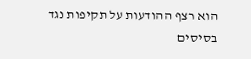הוא רצף ההודעות על תקיפות נגד בסיסים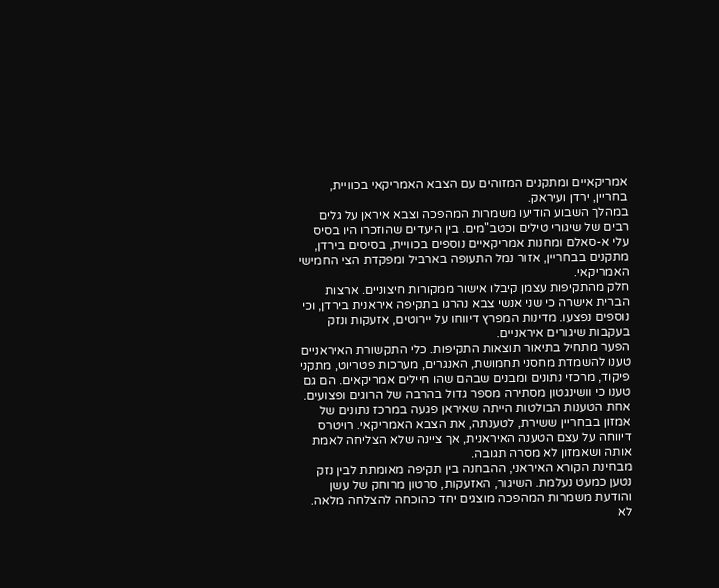אמריקאיים ומתקנים המזוהים עם הצבא האמריקאי בכוויית, בחריין, ירדן ועיראק.
במהלך השבוע הודיעו משמרות המהפכה וצבא איראן על גלים רבים של שיגורי טילים וכטב"מים. בין היעדים שהוזכרו היו בסיס עלי א-סאלם ומחנות אמריקאיים נוספים בכוויית, בסיסים בירדן, מתקנים בבחריין, אזור נמל התעופה בארביל ומפקדת הצי החמישי האמריקאי.
חלק מהתקיפות עצמן קיבלו אישור ממקורות חיצוניים. ארצות הברית אישרה כי שני אנשי צבא נהרגו בתקיפה איראנית בירדן, וכי נוספים נפצעו. מדינות המפרץ דיווחו על יירוטים, אזעקות ונזק בעקבות שיגורים איראניים.
הפער מתחיל בתיאור תוצאות התקיפות. כלי התקשורת האיראניים טענו להשמדת מחסני תחמושת, האנגרים, מערכות פטריוט, מתקני פיקוד, מרכזי נתונים ומבנים שבהם שהו חיילים אמריקאים. הם גם טענו כי וושינגטון מסתירה מספר גדול בהרבה של הרוגים ופצועים.
אחת הטענות הבולטות הייתה שאיראן פגעה במרכז נתונים של אמזון בבחריין ששירת, לטענתה, את הצבא האמריקאי. רויטרס דיווחה על עצם הטענה האיראנית, אך ציינה שלא הצליחה לאמת אותה ושאמזון לא מסרה תגובה.
מבחינת הקורא האיראני, ההבחנה בין תקיפה מאומתת לבין נזק נטען כמעט נעלמת. השיגור, האזעקות, סרטון מרוחק של עשן והודעת משמרות המהפכה מוצגים יחד כהוכחה להצלחה מלאה.
לא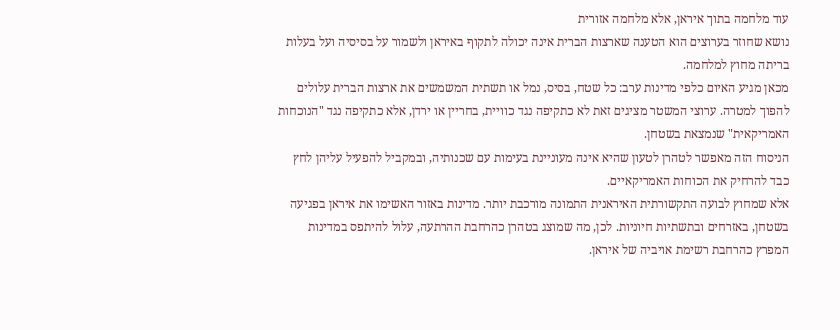עוד מלחמה בתוך איראן, אלא מלחמה אזורית
נושא שחוזר בערוצים הוא הטענה שארצות הברית אינה יכולה לתקוף באיראן ולשמור על בסיסיה ועל בעלות בריתה מחוץ למלחמה.
מכאן מגיע האיום כלפי מדינות ערב: כל שטח, בסיס, נמל או תשתית המשמשים את ארצות הברית עלולים להפוך למטרה. ערוצי המשטר מציגים זאת לא כתקיפה נגד כוויית, בחריין או ירדן, אלא כתקיפה נגד "הנוכחות האמריקאית" שנמצאת בשטחן.
הניסוח הזה מאפשר לטהרן לטעון שהיא אינה מעוניינת בעימות עם שכנותיה, ובמקביל להפעיל עליהן לחץ כבד להרחיק את הכוחות האמריקאיים.
אלא שמחוץ לבועה התקשורתית האיראנית התמונה מורכבת יותר. מדינות באזור האשימו את איראן בפגיעה בשטחן, באזרחים ובתשתיות חיוניות. לכן, מה שמוצג בטהרן כהרחבת ההרתעה, עלול להיתפס במדינות המפרץ כהרחבת רשימת אויביה של איראן.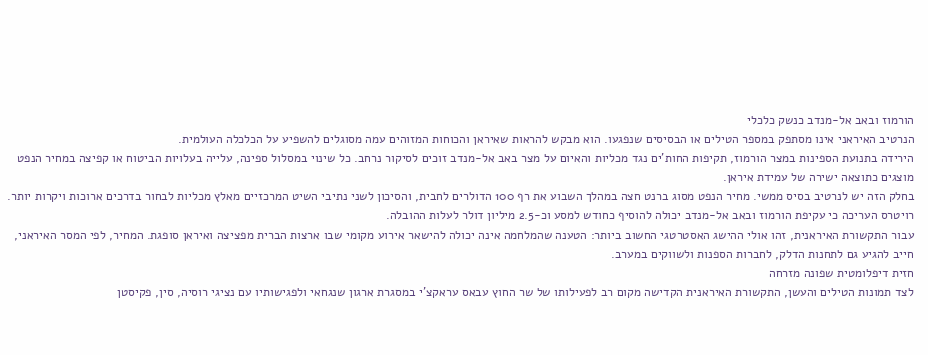הורמוז ובאב אל-מנדב כנשק כלכלי
הנרטיב האיראני אינו מסתפק במספר הטילים או הבסיסים שנפגעו. הוא מבקש להראות שאיראן והכוחות המזוהים עמה מסוגלים להשפיע על הכלכלה העולמית.
הירידה בתנועת הספינות במצר הורמוז, תקיפות החות'ים נגד מכליות והאיום על מצר באב אל-מנדב זוכים לסיקור נרחב. כל שינוי במסלול ספינה, עלייה בעלויות הביטוח או קפיצה במחיר הנפט מוצגים כתוצאה ישירה של עמידת איראן.
בחלק הזה יש לנרטיב בסיס ממשי. מחיר הנפט מסוג ברנט חצה במהלך השבוע את רף 100 הדולרים לחבית, והסיכון לשני נתיבי השיט המרכזיים מאלץ מכליות לבחור בדרכים ארוכות ויקרות יותר. רויטרס העריכה כי עקיפת הורמוז ובאב אל-מנדב יכולה להוסיף כחודש למסע וכ-2.5 מיליון דולר לעלות ההובלה.
עבור התקשורת האיראנית, זהו אולי ההישג האסטרטגי החשוב ביותר: הטענה שהמלחמה אינה יכולה להישאר אירוע מקומי שבו ארצות הברית מפציצה ואיראן סופגת. המחיר, לפי המסר האיראני, חייב להגיע גם לתחנות הדלק, לחברות הספנות ולשווקים במערב.
חזית דיפלומטית שפונה מזרחה
לצד תמונות הטילים והעשן, התקשורת האיראנית הקדישה מקום רב לפעילותו של שר החוץ עבאס עראקצ'י במסגרת ארגון שנגחאי ולפגישותיו עם נציגי רוסיה, סין, פקיסטן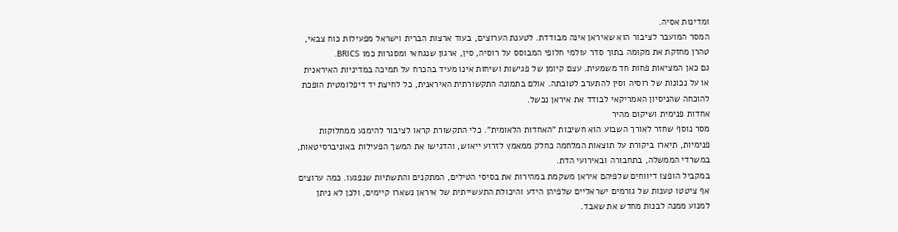ומדינות אסיה.
המסר המועבר לציבור הוא שאיראן אינה מבודדת. לטענת הערוצים, בעוד ארצות הברית וישראל מפעילות כוח צבאי, טהרן מחזקת את מקומה בתוך סדר עולמי חלופי המבוסס על רוסיה, סין, ארגון שנגחאי ומסגרות כמו BRICS.
גם כאן המציאות פחות חד משמעית. עצם קיומן של פגישות ושיחות אינו מעיד בהכרח על תמיכה במדיניות האיראנית או על נכונות של רוסיה וסין להתערב לטובתה. אולם בתמונה התקשורתית האיראנית, כל לחיצת יד דיפלומטית הופכת להוכחה שהניסיון האמריקאי לבודד את איראן נכשל.
אחדות פנימית ושיקום מהיר
מסר נוסף שחזר לאורך השבוע הוא חשיבות "האחדות הלאומית". כלי התקשורת קראו לציבור להימנע ממחלוקות פנימיות, תיארו ביקורת על תוצאות המלחמה כחלק ממאמץ לזרוע ייאוש, והדגישו את המשך הפעילות באוניברסיטאות, במשרדי הממשלה, בתחבורה ובאירועי הדת.
במקביל הופצו דיווחים שלפיהם איראן משקמת במהירות את בסיסי הטילים, המתקנים והתשתיות שנפגעו. כמה ערוצים אף ציטטו טענות של גורמים ישראליים שלפיהן הידע והיכולת התעשייתית של איראן נשארו קיימים, ולכן לא ניתן למנוע ממנה לבנות מחדש את שאבד.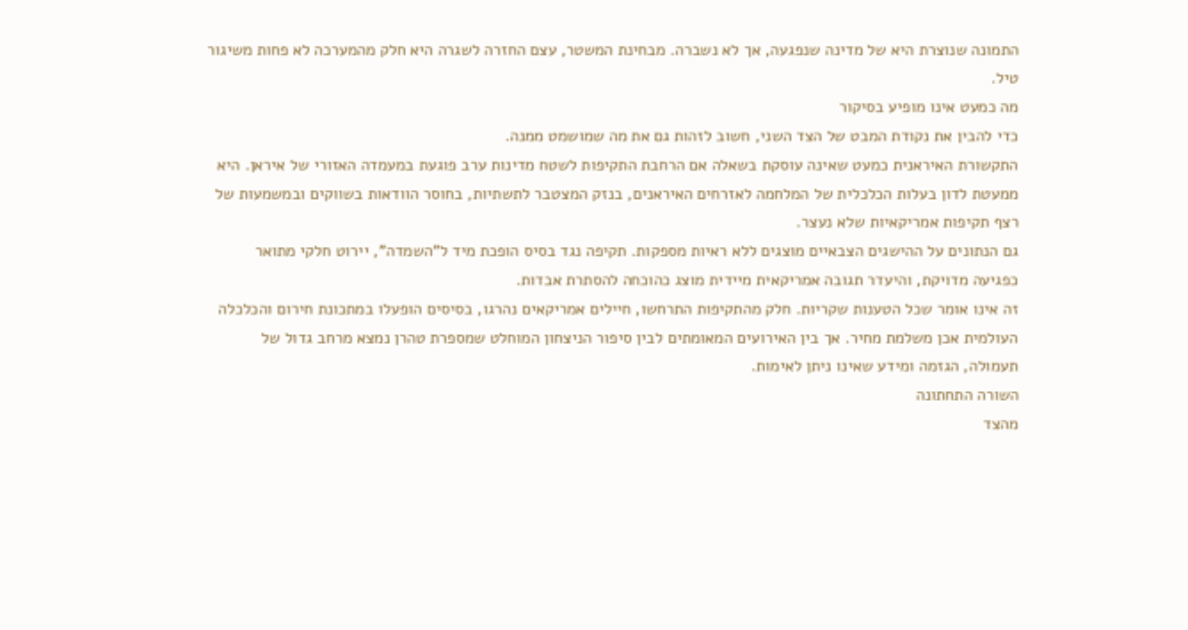התמונה שנוצרת היא של מדינה שנפגעה, אך לא נשברה. מבחינת המשטר, עצם החזרה לשגרה היא חלק מהמערכה לא פחות משיגור טיל.
מה כמעט אינו מופיע בסיקור
כדי להבין את נקודת המבט של הצד השני, חשוב לזהות גם את מה שמושמט ממנה.
התקשורת האיראנית כמעט שאינה עוסקת בשאלה אם הרחבת התקיפות לשטח מדינות ערב פוגעת במעמדה האזורי של איראן. היא ממעטת לדון בעלות הכלכלית של המלחמה לאזרחים האיראנים, בנזק המצטבר לתשתיות, בחוסר הוודאות בשווקים ובמשמעות של רצף תקיפות אמריקאיות שלא נעצר.
גם הנתונים על ההישגים הצבאיים מוצגים ללא ראיות מספקות. תקיפה נגד בסיס הופכת מיד ל"השמדה", יירוט חלקי מתואר כפגיעה מדויקת, והיעדר תגובה אמריקאית מיידית מוצג כהוכחה להסתרת אבדות.
זה אינו אומר שכל הטענות שקריות. חלק מהתקיפות התרחשו, חיילים אמריקאים נהרגו, בסיסים הופעלו במתכונת חירום והכלכלה העולמית אכן משלמת מחיר. אך בין האירועים המאומתים לבין סיפור הניצחון המוחלט שמספרת טהרן נמצא מרחב גדול של תעמולה, הגזמה ומידע שאינו ניתן לאימות.
השורה התחתונה
מהצד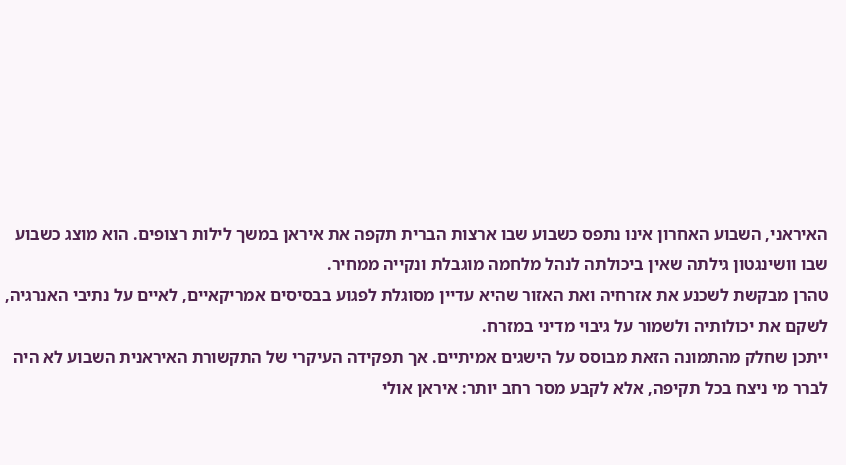האיראני, השבוע האחרון אינו נתפס כשבוע שבו ארצות הברית תקפה את איראן במשך לילות רצופים. הוא מוצג כשבוע שבו וושינגטון גילתה שאין ביכולתה לנהל מלחמה מוגבלת ונקייה ממחיר.
טהרן מבקשת לשכנע את אזרחיה ואת האזור שהיא עדיין מסוגלת לפגוע בבסיסים אמריקאיים, לאיים על נתיבי האנרגיה, לשקם את יכולותיה ולשמור על גיבוי מדיני במזרח.
ייתכן שחלק מהתמונה הזאת מבוסס על הישגים אמיתיים. אך תפקידה העיקרי של התקשורת האיראנית השבוע לא היה לברר מי ניצח בכל תקיפה, אלא לקבע מסר רחב יותר: איראן אולי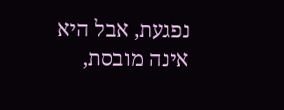נפגעת, אבל היא אינה מובסת,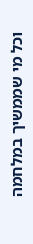וכל מי שממשיך במלחמה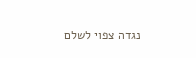נגדה צפוי לשלם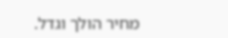מחיר הולך וגדל.